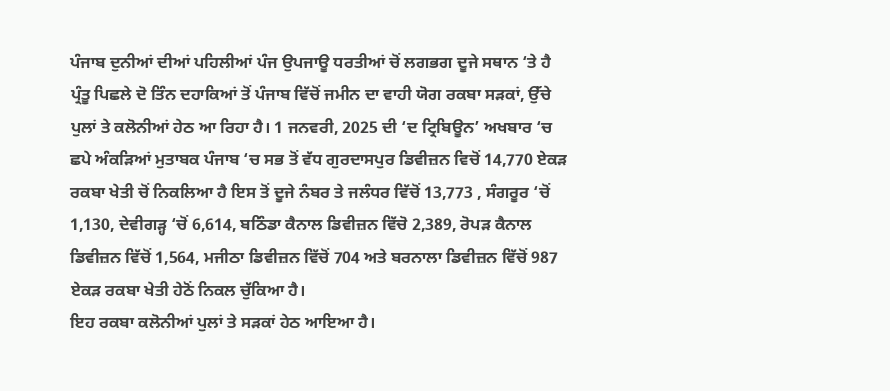ਪੰਜਾਬ ਦੁਨੀਆਂ ਦੀਆਂ ਪਹਿਲੀਆਂ ਪੰਜ ਉਪਜਾਊ ਧਰਤੀਆਂ ਚੋਂ ਲਗਭਗ ਦੂਜੇ ਸਥਾਨ ‘ਤੇ ਹੈ ਪ੍ਰੰਤੂ ਪਿਛਲੇ ਦੋ ਤਿੰਨ ਦਹਾਕਿਆਂ ਤੋਂ ਪੰਜਾਬ ਵਿੱਚੋਂ ਜਮੀਨ ਦਾ ਵਾਹੀ ਯੋਗ ਰਕਬਾ ਸੜਕਾਂ, ਉੱਚੇ ਪੁਲਾਂ ਤੇ ਕਲੋਨੀਆਂ ਹੇਠ ਆ ਰਿਹਾ ਹੈ। 1 ਜਨਵਰੀ, 2025 ਦੀ ‘ਦ ਟ੍ਰਿਬਿਊਨ’ ਅਖਬਾਰ ‘ਚ ਛਪੇ ਅੰਕੜਿਆਂ ਮੁਤਾਬਕ ਪੰਜਾਬ ‘ਚ ਸਭ ਤੋਂ ਵੱਧ ਗੁਰਦਾਸਪੁਰ ਡਿਵੀਜ਼ਨ ਵਿਚੋਂ 14,770 ਏਕੜ ਰਕਬਾ ਖੇਤੀ ਚੋਂ ਨਿਕਲਿਆ ਹੈ ਇਸ ਤੋਂ ਦੂਜੇ ਨੰਬਰ ਤੇ ਜਲੰਧਰ ਵਿੱਚੋਂ 13,773 , ਸੰਗਰੂਰ ‘ਚੋਂ 1,130, ਦੇਵੀਗੜ੍ਹ ‘ਚੋਂ 6,614, ਬਠਿੰਡਾ ਕੈਨਾਲ ਡਿਵੀਜ਼ਨ ਵਿੱਚੋ 2,389, ਰੋਪੜ ਕੈਨਾਲ ਡਿਵੀਜ਼ਨ ਵਿੱਚੋਂ 1,564, ਮਜੀਠਾ ਡਿਵੀਜ਼ਨ ਵਿੱਚੋਂ 704 ਅਤੇ ਬਰਨਾਲਾ ਡਿਵੀਜ਼ਨ ਵਿੱਚੋਂ 987 ਏਕੜ ਰਕਬਾ ਖੇਤੀ ਹੇਠੋਂ ਨਿਕਲ ਚੁੱਕਿਆ ਹੈ।
ਇਹ ਰਕਬਾ ਕਲੋਨੀਆਂ ਪੁਲਾਂ ਤੇ ਸੜਕਾਂ ਹੇਠ ਆਇਆ ਹੈ।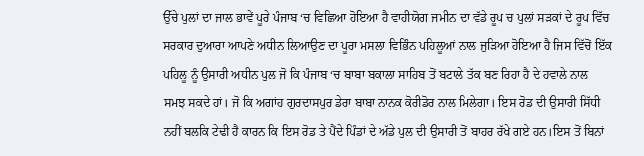ਉੱਚੇ ਪੁਲਾਂ ਦਾ ਜਾਲ ਭਾਵੇਂ ਪੂਰੇ ਪੰਜਾਬ ‘ਚ ਵਿਛਿਆ ਹੋਇਆ ਹੈ ਵਾਹੀਯੋਗ ਜਮੀਨ ਦਾ ਵੱਡੇ ਰੂਪ ਚ ਪੁਲਾਂ ਸੜਕਾਂ ਦੇ ਰੂਪ ਵਿੱਚ ਸਰਕਾਰ ਦੁਆਰਾ ਆਪਣੇ ਅਧੀਨ ਲਿਆਉਣ ਦਾ ਪੂਰਾ ਮਸਲਾ ਵਿਭਿੰਨ ਪਹਿਲੂਆਂ ਨਾਲ ਜੁੜਿਆ ਹੋਇਆ ਹੈ ਜਿਸ ਵਿੱਚੋਂ ਇੱਕ ਪਹਿਲੂ ਨੂੰ ਉਸਾਰੀ ਅਧੀਨ ਪੁਲ ਜੋ ਕਿ ਪੰਜਾਬ ‘ਚ ਬਾਬਾ ਬਕਾਲਾ ਸਾਹਿਬ ਤੋਂ ਬਟਾਲੇ ਤੱਕ ਬਣ ਰਿਹਾ ਹੈ ਦੇ ਹਵਾਲੇ ਨਾਲ ਸਮਝ ਸਕਦੇ ਹਾਂ। ਜੋ ਕਿ ਅਗਾਂਹ ਗੁਰਦਾਸਪੁਰ ਡੇਰਾ ਬਾਬਾ ਨਾਨਕ ਕੋਰੀਡੋਰ ਨਾਲ ਮਿਲੇਗਾ। ਇਸ ਰੋਡ ਦੀ ਉਸਾਰੀ ਸਿੱਧੀ ਨਹੀਂ ਬਲਕਿ ਟੇਢੀ ਹੈ ਕਾਰਨ ਕਿ ਇਸ ਰੋਡ ਤੇ ਪੈਂਦੇ ਪਿੰਡਾਂ ਦੇ ਅੱਡੇ ਪੁਲ ਦੀ ਉਸਾਰੀ ਤੋਂ ਬਾਹਰ ਰੱਖੇ ਗਏ ਹਨ।ਇਸ ਤੋਂ ਬਿਨਾਂ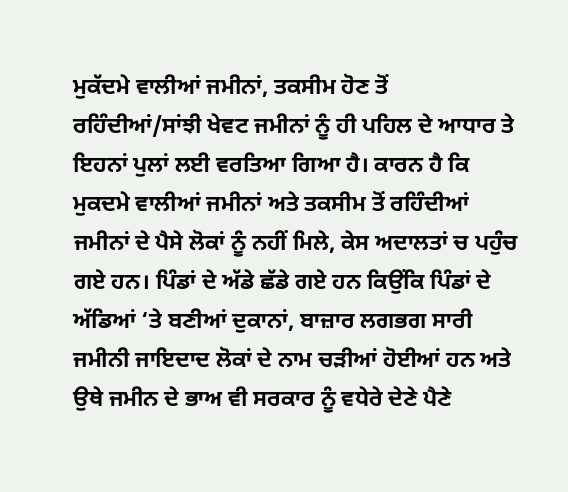ਮੁਕੱਦਮੇ ਵਾਲੀਆਂ ਜਮੀਨਾਂ, ਤਕਸੀਮ ਹੋਣ ਤੋਂ ਰਹਿੰਦੀਆਂ/ਸਾਂਝੀ ਖੇਵਟ ਜਮੀਨਾਂ ਨੂੰ ਹੀ ਪਹਿਲ ਦੇ ਆਧਾਰ ਤੇ ਇਹਨਾਂ ਪੁਲਾਂ ਲਈ ਵਰਤਿਆ ਗਿਆ ਹੈ। ਕਾਰਨ ਹੈ ਕਿ ਮੁਕਦਮੇ ਵਾਲੀਆਂ ਜਮੀਨਾਂ ਅਤੇ ਤਕਸੀਮ ਤੋਂ ਰਹਿੰਦੀਆਂ ਜਮੀਨਾਂ ਦੇ ਪੈਸੇ ਲੋਕਾਂ ਨੂੰ ਨਹੀਂ ਮਿਲੇ, ਕੇਸ ਅਦਾਲਤਾਂ ਚ ਪਹੁੰਚ ਗਏ ਹਨ। ਪਿੰਡਾਂ ਦੇ ਅੱਡੇ ਛੱਡੇ ਗਏ ਹਨ ਕਿਉਂਕਿ ਪਿੰਡਾਂ ਦੇ ਅੱਡਿਆਂ ‘ਤੇ ਬਣੀਆਂ ਦੁਕਾਨਾਂ, ਬਾਜ਼ਾਰ ਲਗਭਗ ਸਾਰੀ ਜਮੀਨੀ ਜਾਇਦਾਦ ਲੋਕਾਂ ਦੇ ਨਾਮ ਚੜੀਆਂ ਹੋਈਆਂ ਹਨ ਅਤੇ ਉਥੇ ਜਮੀਨ ਦੇ ਭਾਅ ਵੀ ਸਰਕਾਰ ਨੂੰ ਵਧੇਰੇ ਦੇਣੇ ਪੈਣੇ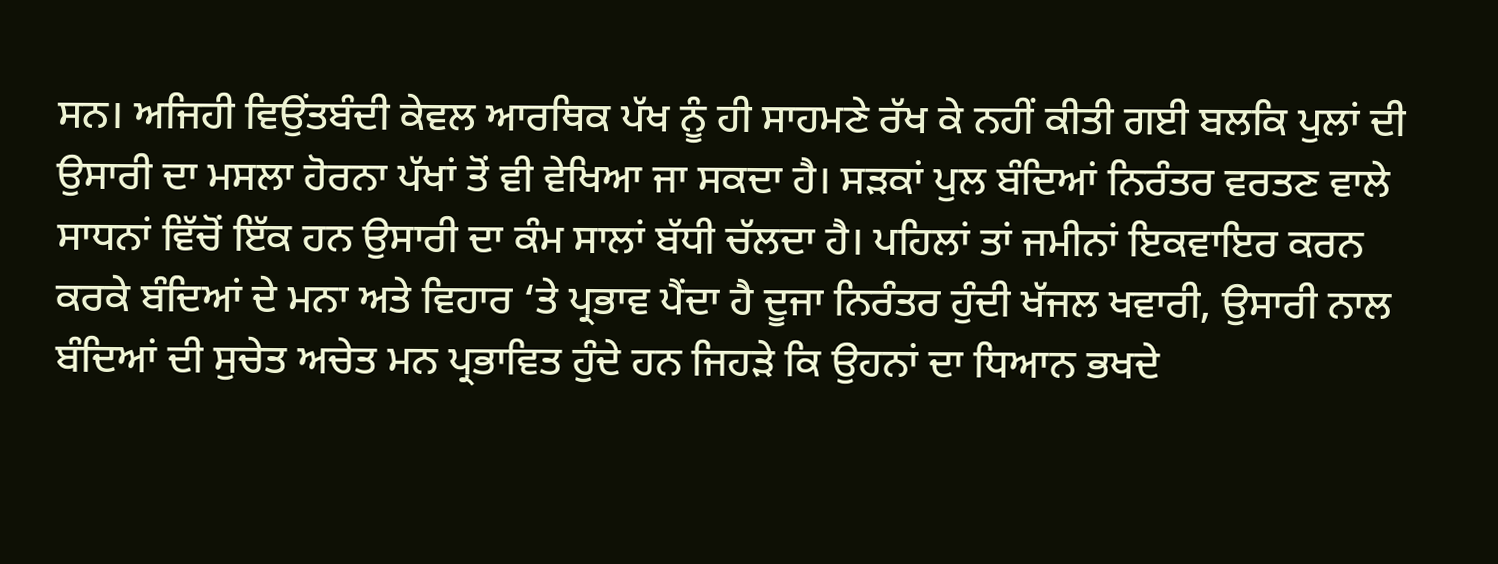ਸਨ। ਅਜਿਹੀ ਵਿਉਂਤਬੰਦੀ ਕੇਵਲ ਆਰਥਿਕ ਪੱਖ ਨੂੰ ਹੀ ਸਾਹਮਣੇ ਰੱਖ ਕੇ ਨਹੀਂ ਕੀਤੀ ਗਈ ਬਲਕਿ ਪੁਲਾਂ ਦੀ ਉਸਾਰੀ ਦਾ ਮਸਲਾ ਹੋਰਨਾ ਪੱਖਾਂ ਤੋਂ ਵੀ ਵੇਖਿਆ ਜਾ ਸਕਦਾ ਹੈ। ਸੜਕਾਂ ਪੁਲ ਬੰਦਿਆਂ ਨਿਰੰਤਰ ਵਰਤਣ ਵਾਲੇ ਸਾਧਨਾਂ ਵਿੱਚੋਂ ਇੱਕ ਹਨ ਉਸਾਰੀ ਦਾ ਕੰਮ ਸਾਲਾਂ ਬੱਧੀ ਚੱਲਦਾ ਹੈ। ਪਹਿਲਾਂ ਤਾਂ ਜਮੀਨਾਂ ਇਕਵਾਇਰ ਕਰਨ ਕਰਕੇ ਬੰਦਿਆਂ ਦੇ ਮਨਾ ਅਤੇ ਵਿਹਾਰ ‘ਤੇ ਪ੍ਰਭਾਵ ਪੈਂਦਾ ਹੈ ਦੂਜਾ ਨਿਰੰਤਰ ਹੁੰਦੀ ਖੱਜਲ ਖਵਾਰੀ, ਉਸਾਰੀ ਨਾਲ ਬੰਦਿਆਂ ਦੀ ਸੁਚੇਤ ਅਚੇਤ ਮਨ ਪ੍ਰਭਾਵਿਤ ਹੁੰਦੇ ਹਨ ਜਿਹੜੇ ਕਿ ਉਹਨਾਂ ਦਾ ਧਿਆਨ ਭਖਦੇ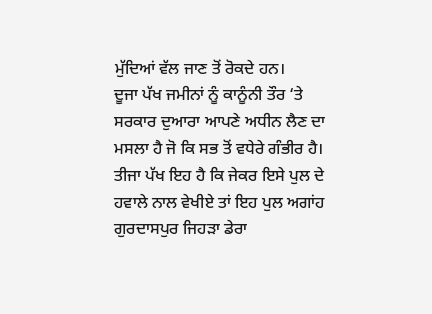ਮੁੱਦਿਆਂ ਵੱਲ ਜਾਣ ਤੋਂ ਰੋਕਦੇ ਹਨ।
ਦੂਜਾ ਪੱਖ ਜਮੀਨਾਂ ਨੂੰ ਕਾਨੂੰਨੀ ਤੌਰ ‘ਤੇ ਸਰਕਾਰ ਦੁਆਰਾ ਆਪਣੇ ਅਧੀਨ ਲੈਣ ਦਾ ਮਸਲਾ ਹੈ ਜੋ ਕਿ ਸਭ ਤੋਂ ਵਧੇਰੇ ਗੰਭੀਰ ਹੈ।
ਤੀਜਾ ਪੱਖ ਇਹ ਹੈ ਕਿ ਜੇਕਰ ਇਸੇ ਪੁਲ ਦੇ ਹਵਾਲੇ ਨਾਲ ਵੇਖੀਏ ਤਾਂ ਇਹ ਪੁਲ ਅਗਾਂਹ ਗੁਰਦਾਸਪੁਰ ਜਿਹੜਾ ਡੇਰਾ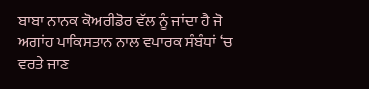ਬਾਬਾ ਨਾਨਕ ਕੋਅਰੀਡੋਰ ਵੱਲ ਨੂੰ ਜਾਂਦਾ ਹੈ ਜੋ ਅਗਾਂਹ ਪਾਕਿਸਤਾਨ ਨਾਲ ਵਪਾਰਕ ਸੰਬੰਧਾਂ ‘ਚ ਵਰਤੇ ਜਾਣ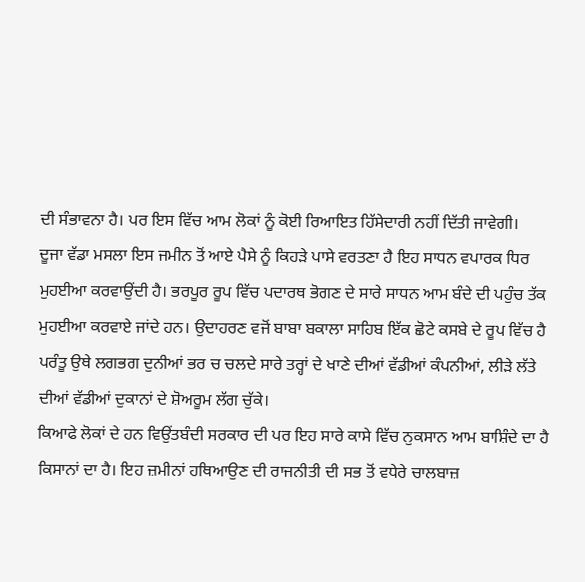ਦੀ ਸੰਭਾਵਨਾ ਹੈ। ਪਰ ਇਸ ਵਿੱਚ ਆਮ ਲੋਕਾਂ ਨੂੰ ਕੋਈ ਰਿਆਇਤ ਹਿੱਸੇਦਾਰੀ ਨਹੀਂ ਦਿੱਤੀ ਜਾਵੇਗੀ।
ਦੂਜਾ ਵੱਡਾ ਮਸਲਾ ਇਸ ਜਮੀਨ ਤੋਂ ਆਏ ਪੈਸੇ ਨੂੰ ਕਿਹੜੇ ਪਾਸੇ ਵਰਤਣਾ ਹੈ ਇਹ ਸਾਧਨ ਵਪਾਰਕ ਧਿਰ ਮੁਹਈਆ ਕਰਵਾਉਂਦੀ ਹੈ। ਭਰਪੂਰ ਰੂਪ ਵਿੱਚ ਪਦਾਰਥ ਭੋਗਣ ਦੇ ਸਾਰੇ ਸਾਧਨ ਆਮ ਬੰਦੇ ਦੀ ਪਹੁੰਚ ਤੱਕ ਮੁਹਈਆ ਕਰਵਾਏ ਜਾਂਦੇ ਹਨ। ਉਦਾਹਰਣ ਵਜੋਂ ਬਾਬਾ ਬਕਾਲਾ ਸਾਹਿਬ ਇੱਕ ਛੋਟੇ ਕਸਬੇ ਦੇ ਰੂਪ ਵਿੱਚ ਹੈ ਪਰੰਤੂ ਉਥੇ ਲਗਭਗ ਦੁਨੀਆਂ ਭਰ ਚ ਚਲਦੇ ਸਾਰੇ ਤਰ੍ਹਾਂ ਦੇ ਖਾਣੇ ਦੀਆਂ ਵੱਡੀਆਂ ਕੰਪਨੀਆਂ, ਲੀੜੇ ਲੱਤੇ ਦੀਆਂ ਵੱਡੀਆਂ ਦੁਕਾਨਾਂ ਦੇ ਸ਼ੋਅਰੂਮ ਲੱਗ ਚੁੱਕੇ।
ਕਿਆਫੇ ਲੋਕਾਂ ਦੇ ਹਨ ਵਿਉਂਤਬੰਦੀ ਸਰਕਾਰ ਦੀ ਪਰ ਇਹ ਸਾਰੇ ਕਾਸੇ ਵਿੱਚ ਨੁਕਸਾਨ ਆਮ ਬਾਸ਼ਿੰਦੇ ਦਾ ਹੈ ਕਿਸਾਨਾਂ ਦਾ ਹੈ। ਇਹ ਜ਼ਮੀਨਾਂ ਹਥਿਆਉਣ ਦੀ ਰਾਜਨੀਤੀ ਦੀ ਸਭ ਤੋਂ ਵਧੇਰੇ ਚਾਲਬਾਜ਼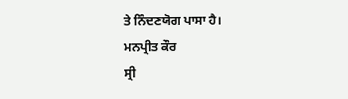ਤੇ ਨਿੰਦਣਯੋਗ ਪਾਸਾ ਹੈ।
ਮਨਪ੍ਰੀਤ ਕੌਰ
ਸ੍ਰੀ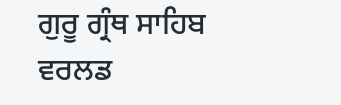ਗੁਰੂ ਗ੍ਰੰਥ ਸਾਹਿਬ ਵਰਲਡ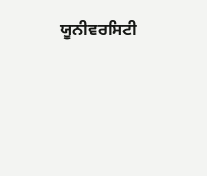ਯੂਨੀਵਰਸਿਟੀ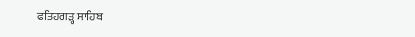ਫਤਿਹਗੜ੍ਹ ਸਾਹਿਬ